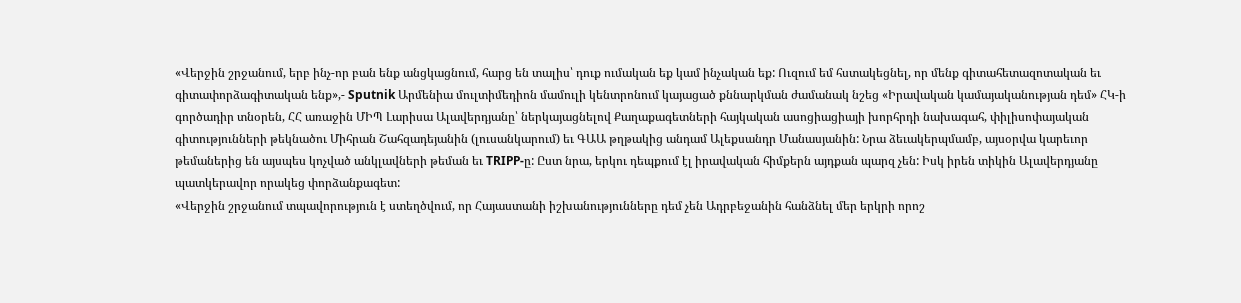«Վերջին շրջանում, երբ ինչ-որ բան ենք անցկացնում, հարց են տալիս՝ դուք ումական եք կամ ինչական եք: Ուզում եմ հստակեցնել, որ մենք գիտահետազոտական եւ գիտափորձագիտական ենք»,- Sputnik Արմենիա մուլտիմեդիոն մամուլի կենտրոնում կայացած քննարկման ժամանակ նշեց «Իրավական կամայականության դեմ» ՀԿ-ի գործադիր տնօրեն, ՀՀ առաջին ՄԻՊ Լարիսա Ալավերդյանը՝ ներկայացնելով Քաղաքագետների հայկական ասոցիացիայի խորհրդի նախագահ, փիլիսոփայական գիտությունների թեկնածու Միհրան Շահզադեյանին (լուսանկարում) եւ ԳԱԱ թղթակից անդամ Ալեքսանդր Մանասյանին: Նրա ձեւակերպմամբ, այսօրվա կարեւոր թեմաներից են այսպես կոչված անկլավների թեման եւ TRIPP-ը: Ըստ նրա, երկու դեպքում էլ իրավական հիմքերն այդքան պարզ չեն: Իսկ իրեն տիկին Ալավերդյանը պատկերավոր որակեց փորձանքագետ:
«Վերջին շրջանում տպավորություն է ստեղծվում, որ Հայաստանի իշխանությունները դեմ չեն Ադրբեջանին հանձնել մեր երկրի որոշ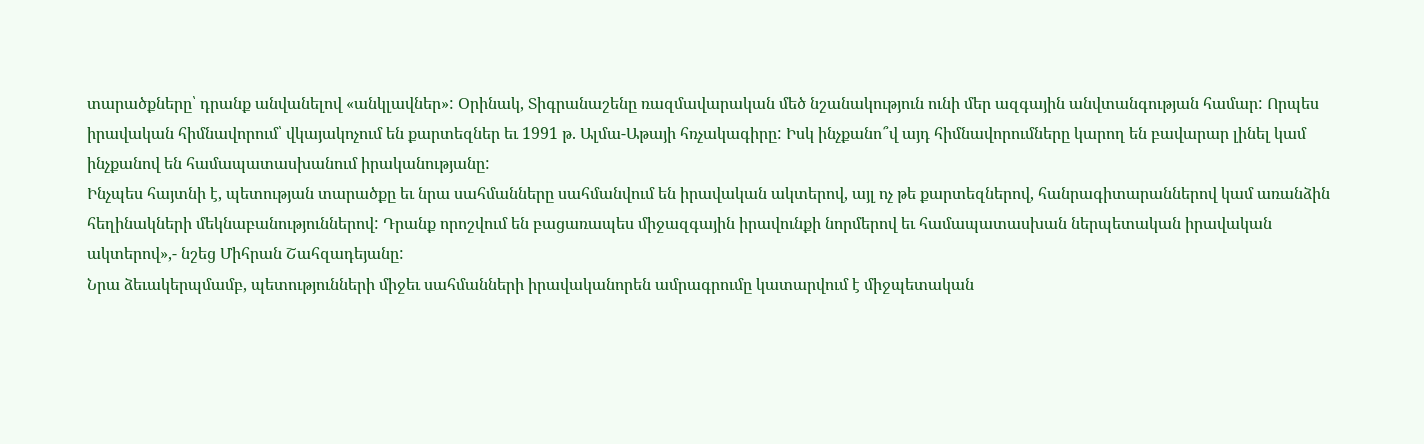տարածքները՝ դրանք անվանելով «անկլավներ»: Օրինակ, Տիգրանաշենը ռազմավարական մեծ նշանակություն ունի մեր ազգային անվտանգության համար: Որպես իրավական հիմնավորում՝ վկայակոչում են քարտեզներ եւ 1991 թ. Ալմա-Աթայի հռչակագիրը: Իսկ ինչքանո՞վ այդ հիմնավորումները կարող են բավարար լինել կամ ինչքանով են համապատասխանում իրականությանը:
Ինչպես հայտնի է, պետության տարածքը եւ նրա սահմանները սահմանվում են իրավական ակտերով, այլ ոչ թե քարտեզներով, հանրագիտարաններով կամ առանձին հեղինակների մեկնաբանություններով: Դրանք որոշվում են բացառապես միջազգային իրավունքի նորմերով եւ համապատասխան ներպետական իրավական ակտերով»,- նշեց Միհրան Շահզադեյանը:
Նրա ձեւակերպմամբ, պետությունների միջեւ սահմանների իրավականորեն ամրագրումը կատարվում է միջպետական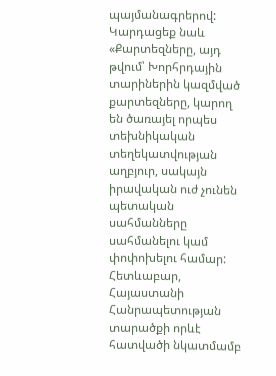պայմանագրերով:
Կարդացեք նաև
«Քարտեզները, այդ թվում՝ Խորհրդային տարիներին կազմված քարտեզները, կարող են ծառայել որպես տեխնիկական տեղեկատվության աղբյուր, սակայն իրավական ուժ չունեն պետական սահմանները սահմանելու կամ փոփոխելու համար: Հետևաբար, Հայաստանի Հանրապետության տարածքի որևէ հատվածի նկատմամբ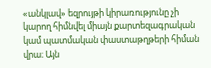«անկլավ» եզրույթի կիրառությունը չի կարող հիմնվել միայն քարտեզագրական կամ պատմական փաստաթղթերի հիման վրա։ Այն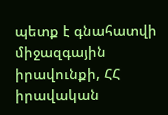պետք է գնահատվի միջազգային իրավունքի, ՀՀ իրավական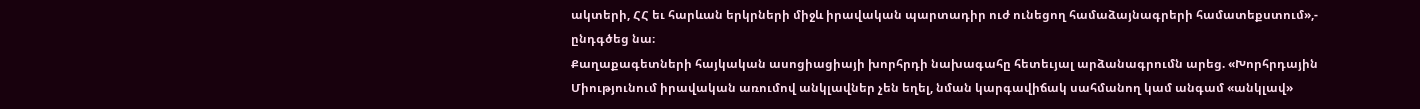ակտերի, ՀՀ եւ հարևան երկրների միջև իրավական պարտադիր ուժ ունեցող համաձայնագրերի համատեքստում»,- ընդգծեց նա։
Քաղաքագետների հայկական ասոցիացիայի խորհրդի նախագահը հետեւյալ արձանագրումն արեց. «Խորհրդային Միությունում իրավական առումով անկլավներ չեն եղել, նման կարգավիճակ սահմանող կամ անգամ «անկլավ»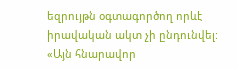եզրույթն օգտագործող որևէ իրավական ակտ չի ընդունվել: «Այն հնարավոր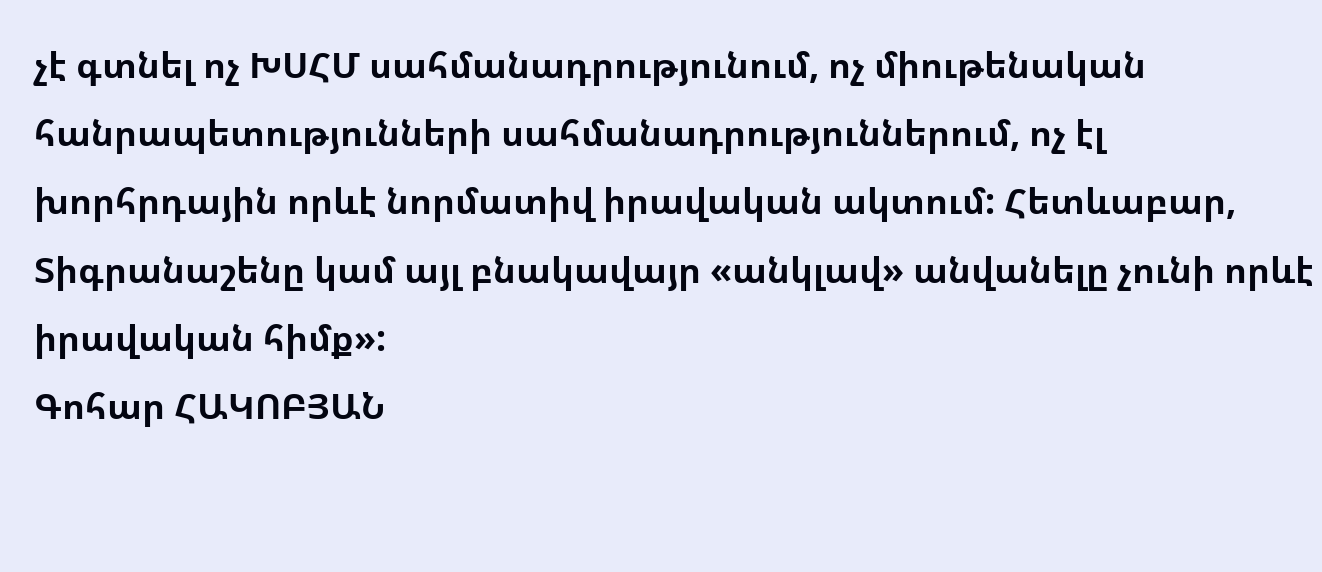չէ գտնել ոչ ԽՍՀՄ սահմանադրությունում, ոչ միութենական հանրապետությունների սահմանադրություններում, ոչ էլ խորհրդային որևէ նորմատիվ իրավական ակտում: Հետևաբար, Տիգրանաշենը կամ այլ բնակավայր «անկլավ» անվանելը չունի որևէ իրավական հիմք»:
Գոհար ՀԱԿՈԲՅԱՆ